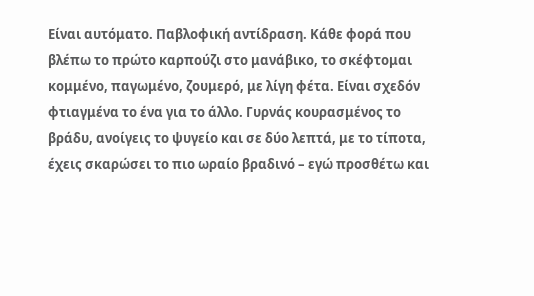Είναι αυτόματο. Παβλοφική αντίδραση. Κάθε φορά που βλέπω το πρώτο καρπούζι στο μανάβικο, το σκέφτομαι κομμένο, παγωμένο, ζουμερό, με λίγη φέτα. Είναι σχεδόν φτιαγμένα το ένα για το άλλο. Γυρνάς κουρασμένος το βράδυ, ανοίγεις το ψυγείο και σε δύο λεπτά, με το τίποτα, έχεις σκαρώσει το πιο ωραίο βραδινό – εγώ προσθέτω και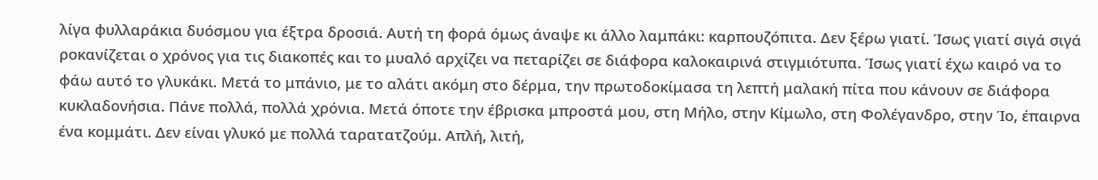λίγα φυλλαράκια δυόσμου για έξτρα δροσιά. Αυτή τη φορά όμως άναψε κι άλλο λαμπάκι: καρπουζόπιτα. Δεν ξέρω γιατί. Ίσως γιατί σιγά σιγά ροκανίζεται ο χρόνος για τις διακοπές και το μυαλό αρχίζει να πεταρίζει σε διάφορα καλοκαιρινά στιγμιότυπα. Ίσως γιατί έχω καιρό να το φάω αυτό το γλυκάκι. Μετά το μπάνιο, με το αλάτι ακόμη στο δέρμα, την πρωτοδοκίμασα τη λεπτή μαλακή πίτα που κάνουν σε διάφορα κυκλαδονήσια. Πάνε πολλά, πολλά χρόνια. Μετά όποτε την έβρισκα μπροστά μου, στη Μήλο, στην Κίμωλο, στη Φολέγανδρο, στην Ίο, έπαιρνα ένα κομμάτι. Δεν είναι γλυκό με πολλά ταρατατζούμ. Απλή, λιτή,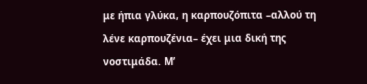με ήπια γλύκα, η καρπουζόπιτα –αλλού τη λένε καρπουζένια– έχει μια δική της νοστιμάδα. Μ’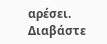αρέσει.
Διαβάστε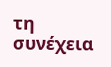τη συνέχεια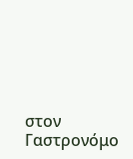στον Γαστρονόμο